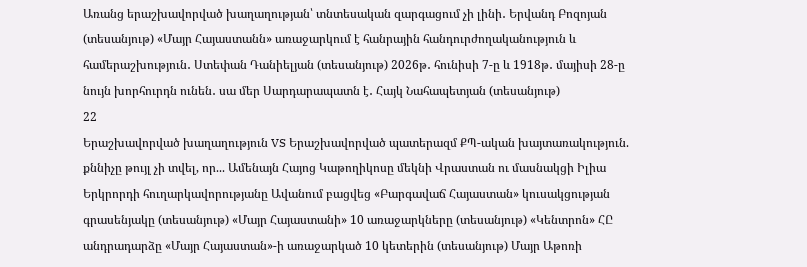Առանց երաշխավորված խաղաղության՝ տնտեսական զարգացում չի լինի․ Երվանդ Բոզոյան (տեսանյութ) «Մայր Հայաստանն» առաջարկում է հանրային հանդուրժողականություն և համերաշխություն․ Ստեփան Դանիելյան (տեսանյութ) 2026թ․ հունիսի 7-ը և 1918թ․ մայիսի 28-ը նույն խորհուրդն ունեն․ սա մեր Սարդարապատն է․ Հայկ Նահապետյան (տեսանյութ)
22
Երաշխավորված խաղաղություն VS Երաշխավորված պատերազմ ՔՊ-ական խայտառակություն. քննիչը թույլ չի տվել, որ... Ամենայն Հայոց Կաթողիկոսը մեկնի Վրաստան ու մասնակցի Իլիա Երկրորդի հուղարկավորությանը Ավանում բացվեց «Բարգավաճ Հայաստան» կուսակցության գրասենյակը (տեսանյութ) «Մայր Հայաստանի» 10 առաջարկները (տեսանյութ) «Կենտրոն» ՀԸ անդրադարձը «Մայր Հայաստան»-ի առաջարկած 10 կետերին (տեսանյութ) Մայր Աթոռի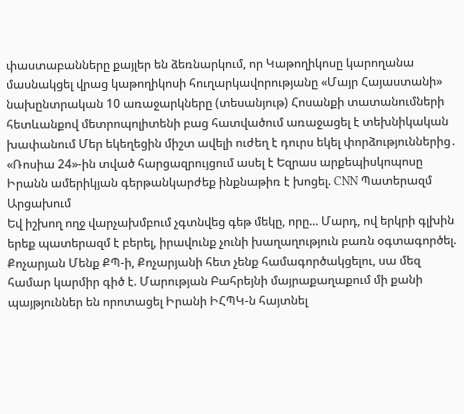փաստաբանները քայլեր են ձեռնարկում, որ Կաթողիկոսը կարողանա մասնակցել վրաց կաթողիկոսի հուղարկավորությանը «Մայր Հայաստանի» նախընտրական 10 առաջարկները (տեսանյութ) Հոսանքի տատանումների հետևանքով մետրոպոլիտենի բաց հատվածում առաջացել է տեխնիկական խափանում Մեր եկեղեցին միշտ ավելի ուժեղ է դուրս եկել փորձություններից․ «Ռոսիա 24»-ին տված հարցազրույցում ասել է Եզրաս արքեպիսկոպոսը Իրանն ամերիկյան գերթանկարժեք ինքնաթիռ է խոցել. CNN Պատերազմ Արցախում
Եվ իշխող ողջ վարչախմբում չգտնվեց գեթ մեկը, որը... Մարդ, ով երկրի գլխին երեք պատերազմ է բերել, իրավունք չունի խաղաղություն բառն օգտագործել. Քոչարյան Մենք ՔՊ-ի, Քոչարյանի հետ չենք համագործակցելու, սա մեզ համար կարմիր գիծ է. Մարության Բահրեյնի մայրաքաղաքում մի քանի պայթյուններ են որոտացել Իրանի ԻՀՊԿ-ն հայտնել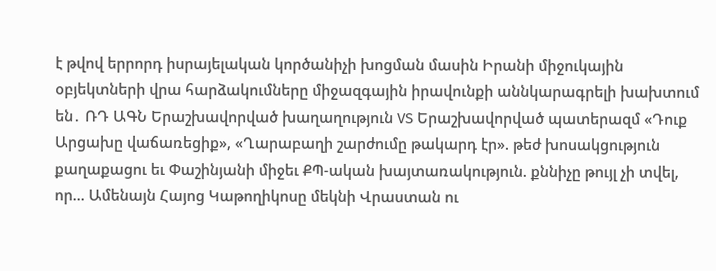է թվով երրորդ իսրայելական կործանիչի խոցման մասին Իրանի միջուկային օբյեկտների վրա հարձակումները միջազգային իրավունքի աննկարագրելի խախտում են․ ՌԴ ԱԳՆ Երաշխավորված խաղաղություն VS Երաշխավորված պատերազմ «Դուք Արցախը վաճառեցիք», «Ղարաբաղի շարժումը թակարդ էր». թեժ խոսակցություն քաղաքացու եւ Փաշինյանի միջեւ ՔՊ-ական խայտառակություն. քննիչը թույլ չի տվել, որ... Ամենայն Հայոց Կաթողիկոսը մեկնի Վրաստան ու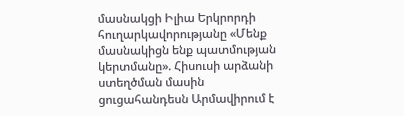մասնակցի Իլիա Երկրորդի հուղարկավորությանը «Մենք մասնակիցն ենք պատմության կերտմանը». Հիսուսի արձանի ստեղծման մասին ցուցահանդեսն Արմավիրում է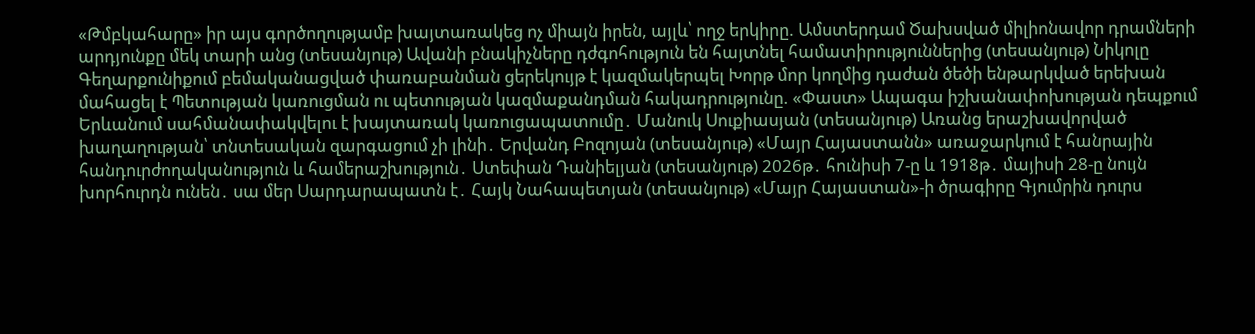«Թմբկահարը» իր այս գործողությամբ խայտառակեց ոչ միայն իրեն, այլև՝ ողջ երկիրը. Ամստերդամ Ծախսված միլիոնավոր դրամների արդյունքը մեկ տարի անց (տեսանյութ) Ավանի բնակիչները դժգոհություն են հայտնել համատիրություններից (տեսանյութ) Նիկոլը Գեղարքունիքում բեմականացված փառաբանման ցերեկույթ է կազմակերպել Խորթ մոր կողմից դաժան ծեծի ենթարկված երեխան մահացել է Պետության կառուցման ու պետության կազմաքանդման հակադրությունը. «Փաստ» Ապագա իշխանափոխության դեպքում Երևանում սահմանափակվելու է խայտառակ կառուցապատումը․ Մանուկ Սուքիասյան (տեսանյութ) Առանց երաշխավորված խաղաղության՝ տնտեսական զարգացում չի լինի․ Երվանդ Բոզոյան (տեսանյութ) «Մայր Հայաստանն» առաջարկում է հանրային հանդուրժողականություն և համերաշխություն․ Ստեփան Դանիելյան (տեսանյութ) 2026թ․ հունիսի 7-ը և 1918թ․ մայիսի 28-ը նույն խորհուրդն ունեն․ սա մեր Սարդարապատն է․ Հայկ Նահապետյան (տեսանյութ) «Մայր Հայաստան»-ի ծրագիրը Գյումրին դուրս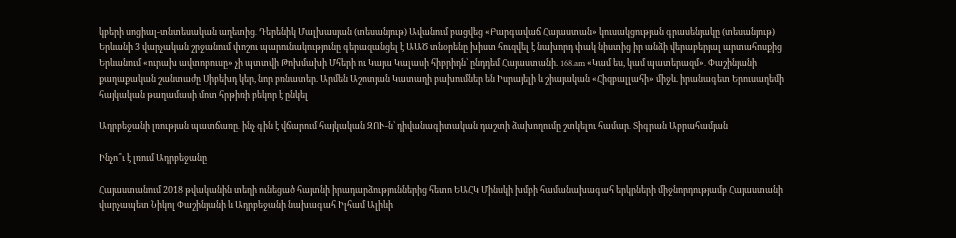կբերի սոցիալ-տնտեսական աղետից․ Դերենիկ Մալխասյան (տեսանյութ) Ավանում բացվեց «Բարգավաճ Հայաստան» կուսակցության գրասենյակը (տեսանյութ) Երևանի 3 վարչական շրջանում փոշու պարունակությունը գերազանցել է ԱԱԾ տնօրենը խիստ հուզվել է նախորդ փակ նիստից իր անձի վերաբերյալ արտահոսքից Երևանում «ուրախ ավտոբուսը» չի պտտվի Թոխմախի Մհերի ու Կայա Կալասի հիբրիդն՝ ընդդեմ Հայաստանի. 168.am «Կամ ես, կամ պատերազմ»․ Փաշինյանի քաղաքական շանտաժը Սիբեխդ կեր, նոր բռնատեր. Արմեն Աշոտյան Կատաղի բախումներ են Իսրայելի և շիայական «Հիզբալլահի» միջև. իրանագետ Երուսաղեմի հայկական թաղամասի մոտ հրթիռի բեկոր է ընկել

Ադրբեջանի լռության պատճառը․ ինչ գին է վճարում հայկական ԶՈՒ-ն՝ դիվանագիտական դաշտի ձախողումը շտկելու համար․ Տիգրան Աբրահամյան

Ինչո՞ւ է լռում Ադրբեջանը

Հայաստանում 2018 թվականին տեղի ունեցած հայտնի իրադարձություններից հետո ԵԱՀԿ Մինսկի խմբի համանախագահ երկրների միջնորդությամբ Հայաստանի վարչապետ Նիկոլ Փաշինյանի և Ադրբեջանի նախագահ Իլհամ Ալիևի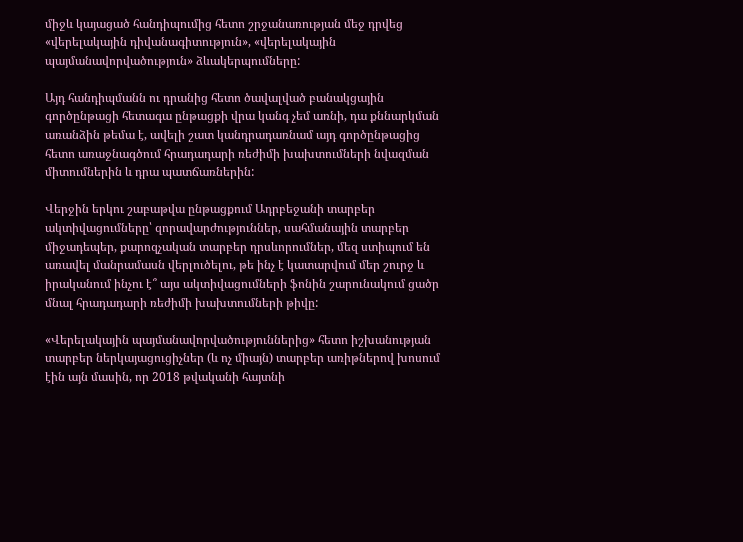միջև կայացած հանդիպումից հետո շրջանառության մեջ դրվեց «վերելակային դիվանագիտություն», «վերելակային պայմանավորվածություն» ձևակերպումները:

Այդ հանդիպմանն ու դրանից հետո ծավալված բանակցային գործընթացի հետագա ընթացքի վրա կանգ չեմ առնի, դա քննարկման առանձին թեմա է, ավելի շատ կանդրադառնամ այդ գործընթացից հետո առաջնագծում հրադադարի ռեժիմի խախտումների նվազման միտումներին և դրա պատճառներին:

Վերջին երկու շաբաթվա ընթացքում Ադրբեջանի տարբեր ակտիվացումները՝ զորավարժություններ, սահմանային տարբեր միջադեպեր, քարոզչական տարբեր դրսևորումներ, մեզ ստիպում են առավել մանրամասն վերլուծելու, թե ինչ է կատարվում մեր շուրջ և իրականում ինչու է՞ այս ակտիվացումների ֆոնին շարունակում ցածր մնալ հրադադարի ռեժիմի խախտումների թիվը:

«Վերելակային պայմանավորվածություններից» հետո իշխանության տարբեր ներկայացուցիչներ (և ոչ միայն) տարբեր առիթներով խոսում էին այն մասին, որ 2018 թվականի հայտնի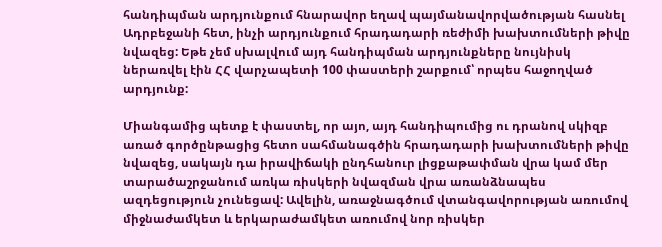հանդիպման արդյունքում հնարավոր եղավ պայմանավորվածության հասնել Ադրբեջանի հետ, ինչի արդյունքում հրադադարի ռեժիմի խախտումների թիվը նվազեց: Եթե չեմ սխալվում այդ հանդիպման արդյունքները նույնիսկ ներառվել էին ՀՀ վարչապետի 100 փաստերի շարքում՝ որպես հաջողված արդյունք:

Միանգամից պետք է փաստել, որ այո, այդ հանդիպումից ու դրանով սկիզբ առած գործընթացից հետո սահմանագծին հրադադարի խախտումների թիվը նվազեց, սակայն դա իրավիճակի ընդհանուր լիցքաթափման վրա կամ մեր տարածաշրջանում առկա ռիսկերի նվազման վրա առանձնապես ազդեցություն չունեցավ: Ավելին, առաջնագծում վտանգավորության առումով միջնաժամկետ և երկարաժամկետ առումով նոր ռիսկեր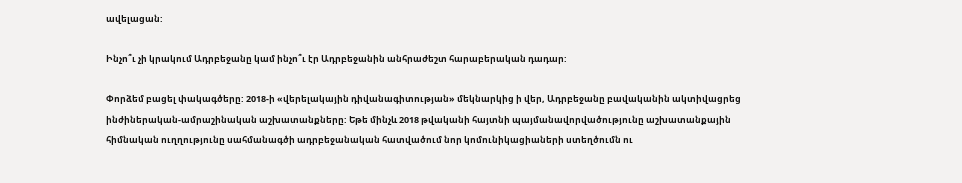ավելացան:

Ինչո՞ւ չի կրակում Ադրբեջանը կամ ինչո՞ւ էր Ադրբեջանին անհրաժեշտ հարաբերական դադար:

Փորձեմ բացել փակագծերը: 2018-ի «վերելակային դիվանագիտության» մեկնարկից ի վեր, Ադրբեջանը բավականին ակտիվացրեց ինժիներական-ամրաշինական աշխատանքները: Եթե մինչև 2018 թվականի հայտնի պայմանավորվածությունը աշխատանքային հիմնական ուղղությունը սահմանագծի ադրբեջանական հատվածում նոր կոմունիկացիաների ստեղծումն ու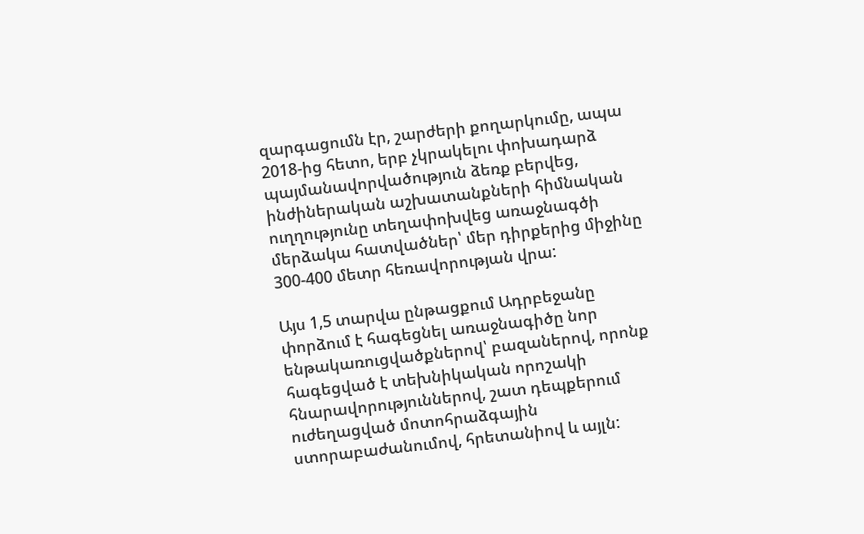զարգացումն էր, շարժերի քողարկումը, ապա 2018-ից հետո, երբ չկրակելու փոխադարձ պայմանավորվածություն ձեռք բերվեց, ինժիներական աշխատանքների հիմնական ուղղությունը տեղափոխվեց առաջնագծի մերձակա հատվածներ՝ մեր դիրքերից միջինը 300-400 մետր հեռավորության վրա:

Այս 1,5 տարվա ընթացքում Ադրբեջանը փորձում է հագեցնել առաջնագիծը նոր ենթակառուցվածքներով՝ բազաներով, որոնք հագեցված է տեխնիկական որոշակի հնարավորություններով, շատ դեպքերում ուժեղացված մոտոհրաձգային ստորաբաժանումով, հրետանիով և այլն: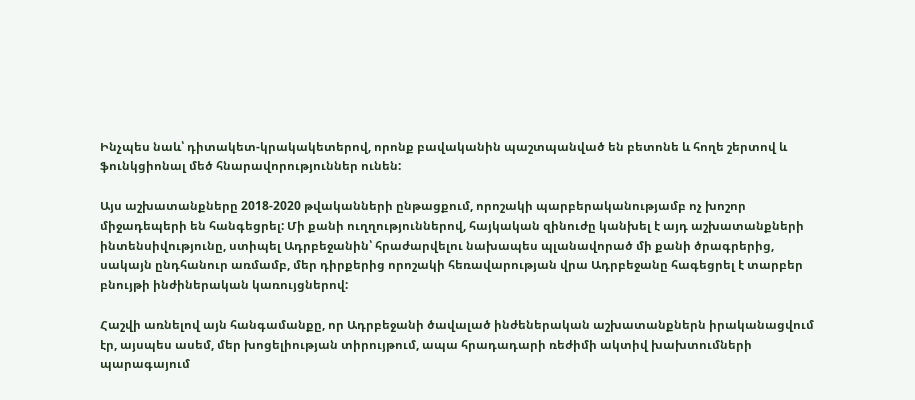Ինչպես նաև՝ դիտակետ-կրակակետերով, որոնք բավականին պաշտպանված են բետոնե և հողե շերտով և ֆունկցիոնալ մեծ հնարավորություններ ունեն:

Այս աշխատանքները 2018-2020 թվականների ընթացքում, որոշակի պարբերականությամբ ոչ խոշոր միջադեպերի են հանգեցրել: Մի քանի ուղղություններով, հայկական զինուժը կանխել է այդ աշխատանքների ինտենսիվությունը, ստիպել Ադրբեջանին՝ հրաժարվելու նախապես պլանավորած մի քանի ծրագրերից, սակայն ընդհանուր առմամբ, մեր դիրքերից որոշակի հեռավարության վրա Ադրբեջանը հագեցրել է տարբեր բնույթի ինժիներական կառույցներով:

Հաշվի առնելով այն հանգամանքը, որ Ադրբեջանի ծավալած ինժեներական աշխատանքներն իրականացվում էր, այսպես ասեմ, մեր խոցելիության տիրույթում, ապա հրադադարի ռեժիմի ակտիվ խախտումների պարագայում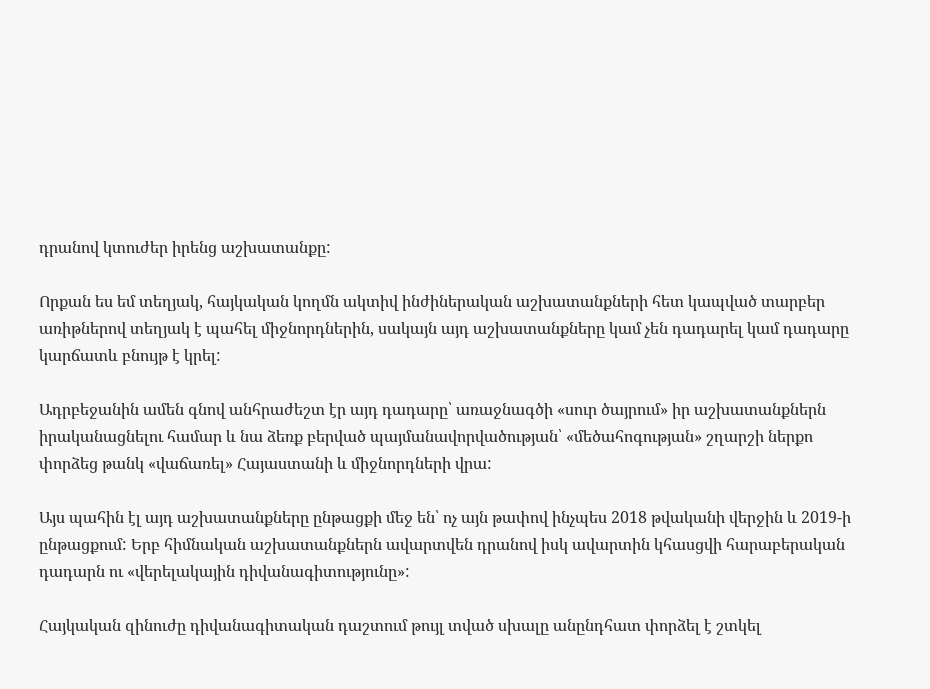դրանով կտուժեր իրենց աշխատանքը:

Որքան ես եմ տեղյակ, հայկական կողմն ակտիվ ինժիներական աշխատանքների հետ կապված տարբեր առիթներով տեղյակ է պահել միջնորդներին, սակայն այդ աշխատանքները կամ չեն դադարել կամ դադարը կարճատև բնույթ է կրել:

Ադրբեջանին ամեն գնով անհրաժեշտ էր այդ դադարը՝ առաջնագծի «սուր ծայրում» իր աշխատանքներն իրականացնելու համար և նա ձեռք բերված պայմանավորվածության՝ «մեծահոգության» շղարշի ներքո փորձեց թանկ «վաճառել» Հայաստանի և միջնորդների վրա:

Այս պահին էլ այդ աշխատանքները ընթացքի մեջ են՝ ոչ այն թափով ինչպես 2018 թվականի վերջին և 2019-ի ընթացքում: Երբ հիմնական աշխատանքներն ավարտվեն դրանով իսկ ավարտին կհասցվի հարաբերական դադարն ու «վերելակային դիվանագիտությունը»:

Հայկական զինուժը դիվանագիտական դաշտում թույլ տված սխալը անընդհատ փորձել է շտկել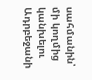սահմանին՝ մի կողմից կանխելու Ադրբեջանի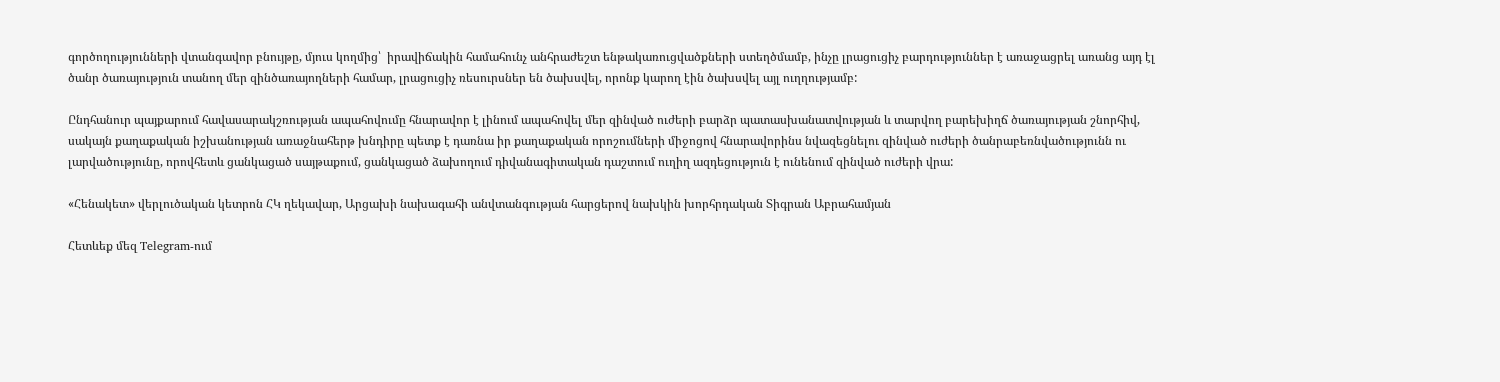գործողությունների վտանգավոր բնույթը, մյուս կողմից՝  իրավիճակին համահունչ անհրաժեշտ ենթակառուցվածքների ստեղծմամբ, ինչը լրացուցիչ բարդություններ է առաջացրել առանց այդ էլ ծանր ծառայություն տանող մեր զինծառայողների համար, լրացուցիչ ռեսուրսներ են ծախսվել, որոնք կարող էին ծախսվել այլ ուղղությամբ:

Ընդհանուր պայքարում հավասարակշռության ապահովումը հնարավոր է լինում ապահովել մեր զինված ուժերի բարձր պատասխանատվության և տարվող բարեխիղճ ծառայության շնորհիվ, սակայն քաղաքական իշխանության առաջնահերթ խնդիրը պետք է դառնա իր քաղաքական որոշումների միջոցով հնարավորինս նվազեցնելու զինված ուժերի ծանրաբեռնվածությունն ու լարվածությունը, որովհետև ցանկացած սայթաքում, ցանկացած ձախողում դիվանագիտական դաշտում ուղիղ ազդեցություն է ունենում զինված ուժերի վրա:

«Հենակետ» վերլուծական կետրոն ՀԿ ղեկավար, Արցախի նախագահի անվտանգության հարցերով նախկին խորհրդական Տիգրան Աբրահամյան

Հետևեք մեզ Telegram-ում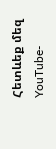Հետևեք մեզ YouTube-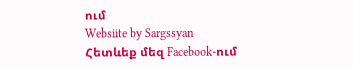ում
Websiite by Sargssyan
Հետևեք մեզ Facebook-ում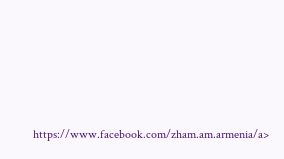https://www.facebook.com/zham.am.armenia/a>